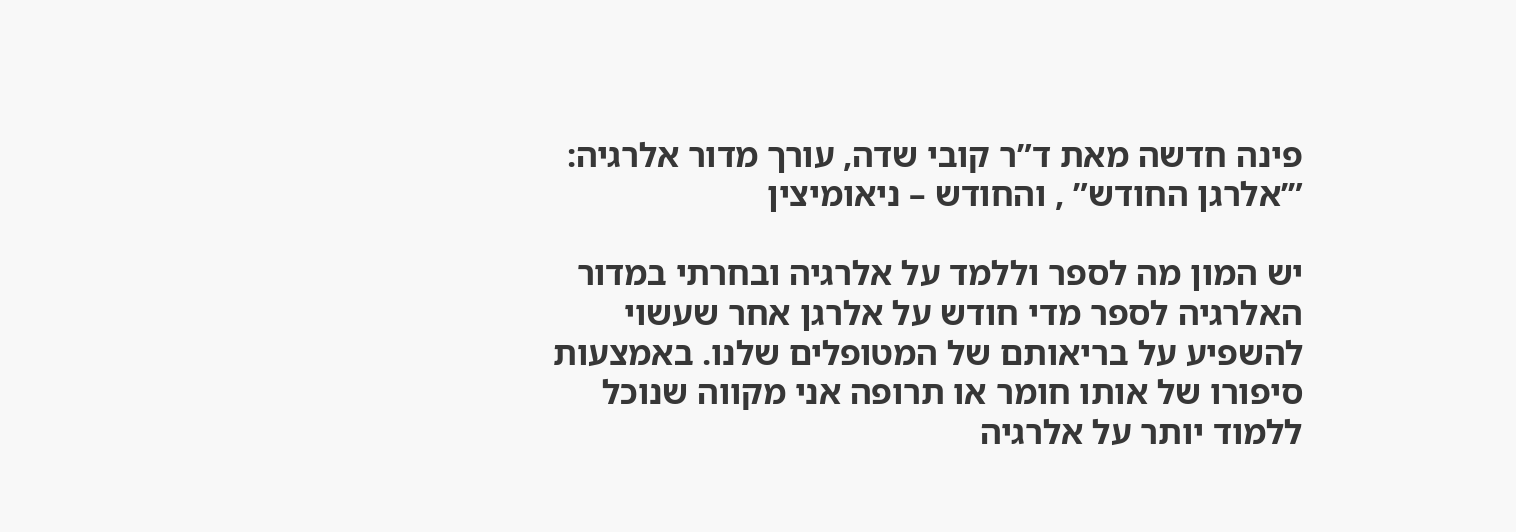פינה חדשה מאת ד”ר קובי שדה, עורך מדור אלרגיה: ”’אלרגן החודש” , והחודש – ניאומיצין

יש המון מה לספר וללמד על אלרגיה ובחרתי במדור האלרגיה לספר מדי חודש על אלרגן אחר שעשוי להשפיע על בריאותם של המטופלים שלנו. באמצעות סיפורו של אותו חומר או תרופה אני מקווה שנוכל ללמוד יותר על אלרגיה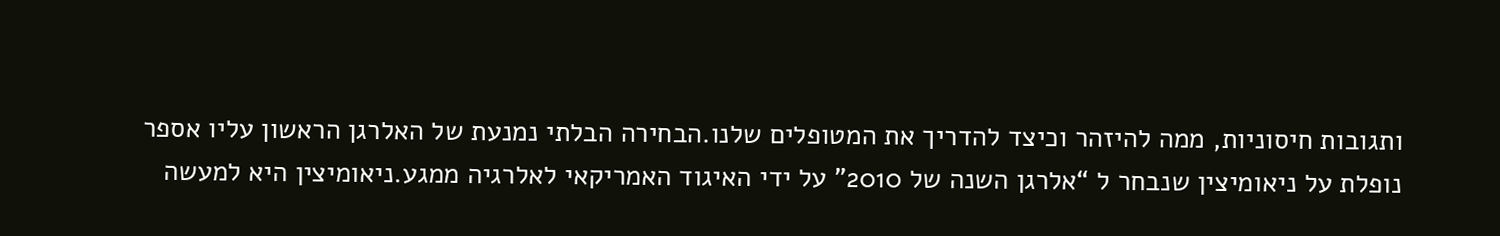ותגובות חיסוניות, ממה להיזהר וכיצד להדריך את המטופלים שלנו.הבחירה הבלתי נמנעת של האלרגן הראשון עליו אספר נופלת על ניאומיצין שנבחר ל “אלרגן השנה של 2010” על ידי האיגוד האמריקאי לאלרגיה ממגע.ניאומיצין היא למעשה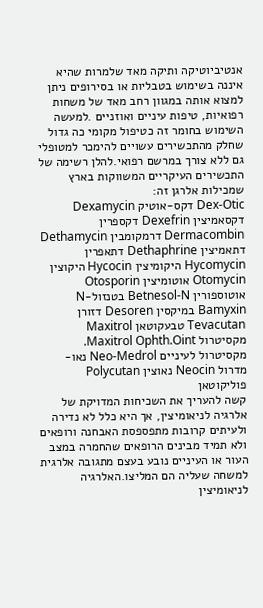אנטיביוטיקה ותיקה מאד שלמרות שהיא איננה בשימוש בטבליות או בסירופים ניתן למצוא אותה במגוון רחב מאד של משחות רפואיות, טיפות עיניים ואוזניים .למעשה השימוש בחומר זה כטיפול מקומי כה גדול שחלק מהתכשירים עשויים להימכר למטופלי גם ללא צורך במרשם רפואי.להלן רשימה של התכשירים העיקריים המשווקות בארץ שמכילות אלרגן זה:
Dex-Otic דקס-אוטיק Dexamycin דקסאמיצין Dexefrin דקספרין Dermacombin דרמקומבין Dethamycin דתאמיצין Dethaphrine דתאפרין Hycomycin היקומיצין Hycocin היקוצין Otomycin אוטומיצין Otosporin אוטוספורין Betnesol-N בטנזול-N Bamyxin במיקסין Desoren דזורן Tevacutan טבעקוטאן Maxitrol מקסיטרול Maxitrol Ophth.Oint. מקסיטרול לעיניים Neo-Medrol נאו-מדרול Neocin נאוצין Polycutan פוליקוטאן
קשה להעריך את השכיחות המדויקת של אלרגיה לניאומיצין, אך היא כלל לא נדירה ולעיתים קרובות מתפספסת האבחנה ורופאים ולא תמיד מבינים הרופאים שהחמרה במצב העור או העיניים נובע בעצם מתגובה אלרגית למשחה שעליה הם המליצו.האלרגיה לניאומיצין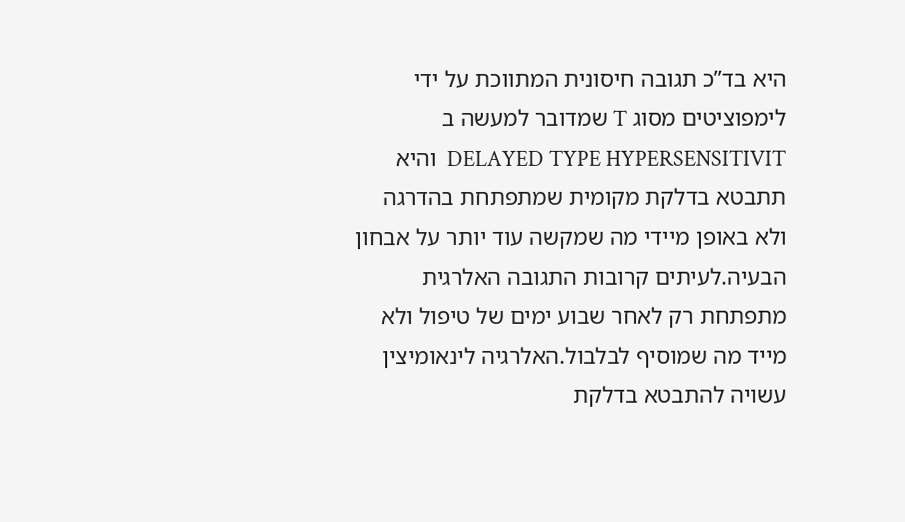היא בד”כ תגובה חיסונית המתווכת על ידי לימפוציטים מסוג T שמדובר למעשה ב DELAYED TYPE HYPERSENSITIVIT  והיא תתבטא בדלקת מקומית שמתפתחת בהדרגה ולא באופן מיידי מה שמקשה עוד יותר על אבחון הבעיה.לעיתים קרובות התגובה האלרגית מתפתחת רק לאחר שבוע ימים של טיפול ולא מייד מה שמוסיף לבלבול.האלרגיה לינאומיצין עשויה להתבטא בדלקת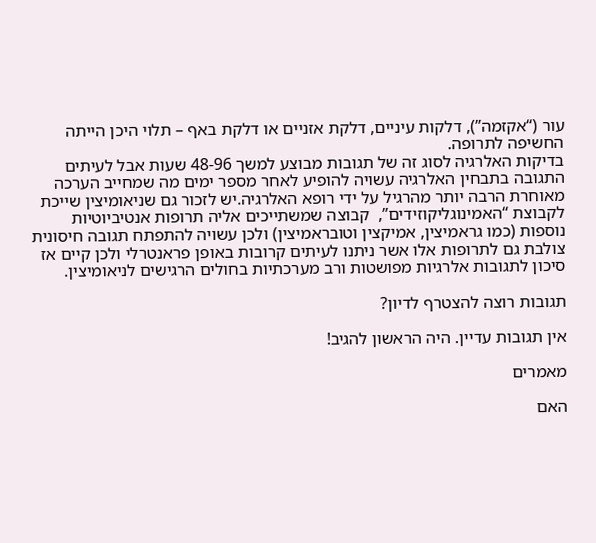עור (“אקזמה”), דלקות עיניים, דלקת אזניים או דלקת באף – תלוי היכן הייתה החשיפה לתרופה.
בדיקות האלרגיה לסוג זה של תגובות מבוצע למשך 48-96 שעות אבל לעיתים התגובה בתבחין האלרגיה עשויה להופיע לאחר מספר ימים מה שמחייב הערכה מאוחרת הרבה יותר מהרגיל על ידי רופא האלרגיה.יש לזכור גם שניאומיצין שייכת לקבוצת “האמינוגליקוזידים”,  קבוצה שמשתייכים אליה תרופות אנטיביוטיות נוספות (כמו גראמיצין, אמיקצין וטובראמיצין) ולכן עשויה להתפתח תגובה חיסונית צולבת גם לתרופות אלו אשר ניתנו לעיתים קרובות באופן פראנטרלי ולכן קיים אז סיכון לתגובות אלרגיות מפושטות ורב מערכתיות בחולים הרגישים לניאומיצין.

תגובות רוצה להצטרף לדיון?

אין תגובות עדיין. היה הראשון להגיב!

מאמרים

האם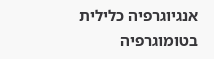אנגיוגרפיה כלילית בטומוגרפיה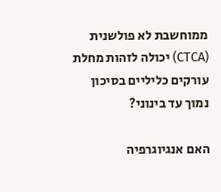ממוחשבת לא פולשנית (CTCA) יכולה לזהות מחלת עורקים כליליים בסיכון נמוך עד בינוני?

האם אנגיוגרפיה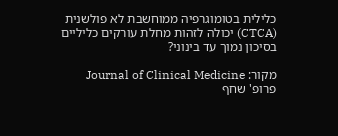כלילית בטומוגרפיה ממוחשבת לא פולשנית (CTCA) יכולה לזהות מחלת עורקים כליליים בסיכון נמוך עד בינוני?

מקור: Journal of Clinical Medicine
פרופ' שחף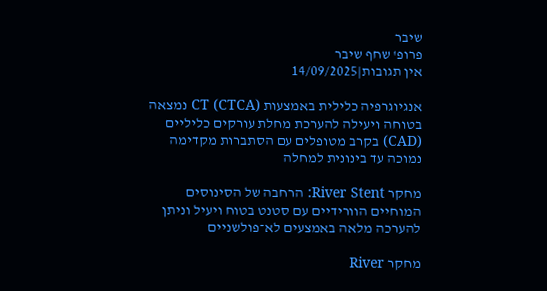שיבר
פרופ' שחף שיבר
אין תגובות|14/09/2025

אנגיוגרפיה כלילית באמצעות CT (CTCA) נמצאה בטוחה ויעילה להערכת מחלת עורקים כליליים (CAD) בקרב מטופלים עם הסתברות מקדימה נמוכה עד בינונית למחלה

מחקר River Stent: הרחבה של הסינוסים המוחיים הוורידיים עם סטנט בטוח ויעיל וניתן להערכה מלאה באמצעים לא־פולשניים

מחקר River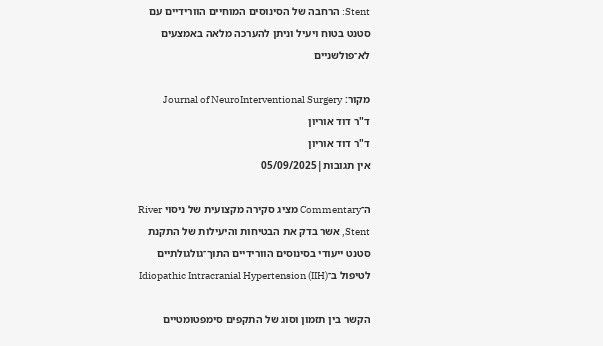Stent: הרחבה של הסינוסים המוחיים הוורידיים עם סטנט בטוח ויעיל וניתן להערכה מלאה באמצעים לא־פולשניים

מקור: Journal of NeuroInterventional Surgery
ד"ר דוד אוריון
ד"ר דוד אוריון
אין תגובות|05/09/2025

ה־Commentary מציג סקירה מקצועית של ניסוי River Stent, אשר בדק את הבטיחות והיעילות של התקנת סטנט ייעודי בסינוסים הוורידיים התוך־גולגולתיים לטיפול ב־Idiopathic Intracranial Hypertension (IIH)

הקשר בין תזמון וסוג של התקפים סימפטומטיים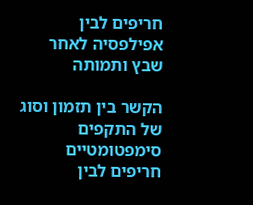חריפים לבין אפילפסיה לאחר שבץ ותמותה

הקשר בין תזמון וסוג של התקפים סימפטומטיים חריפים לבין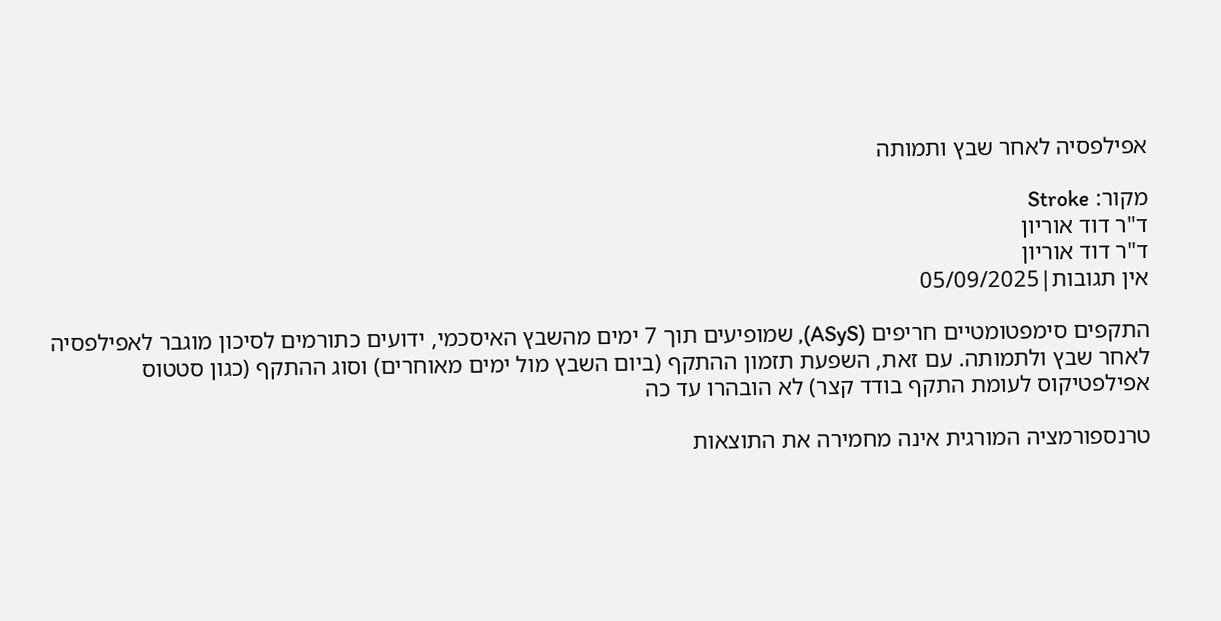אפילפסיה לאחר שבץ ותמותה

מקור: Stroke
ד"ר דוד אוריון
ד"ר דוד אוריון
אין תגובות|05/09/2025

התקפים סימפטומטיים חריפים (ASyS), שמופיעים תוך 7 ימים מהשבץ האיסכמי, ידועים כתורמים לסיכון מוגבר לאפילפסיה לאחר שבץ ולתמותה. עם זאת, השפעת תזמון ההתקף (ביום השבץ מול ימים מאוחרים) וסוג ההתקף (כגון סטטוס אפילפטיקוס לעומת התקף בודד קצר) לא הובהרו עד כה

טרנספורמציה המורגית אינה מחמירה את התוצאות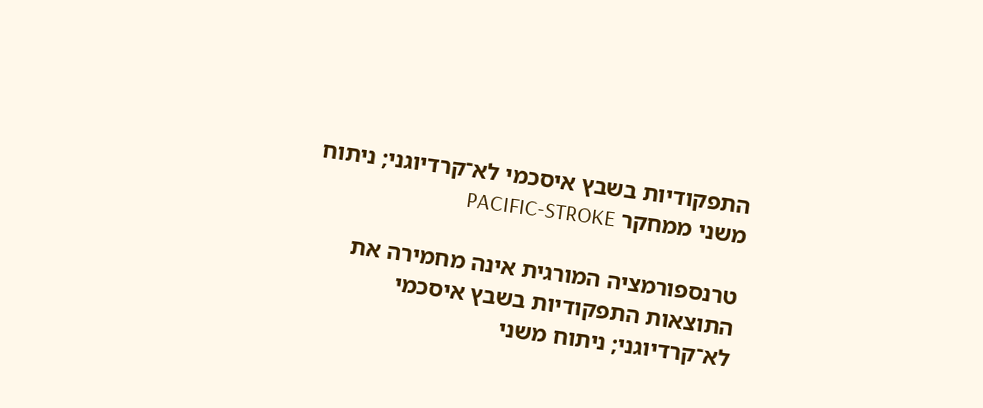התפקודיות בשבץ איסכמי לא־קרדיוגני; ניתוח משני ממחקר PACIFIC-STROKE

טרנספורמציה המורגית אינה מחמירה את התוצאות התפקודיות בשבץ איסכמי לא־קרדיוגני; ניתוח משני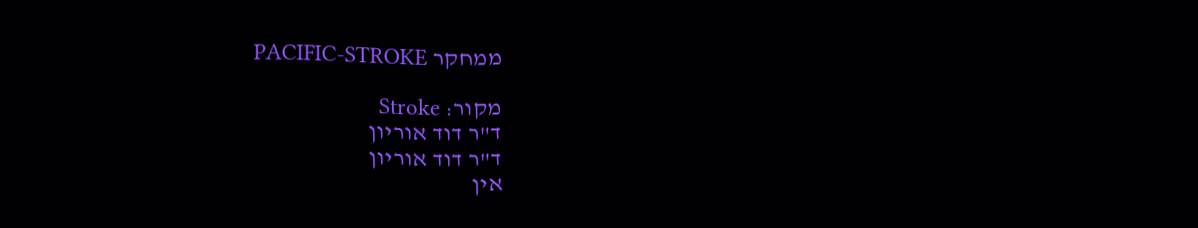ממחקר PACIFIC-STROKE

מקור: Stroke
ד"ר דוד אוריון
ד"ר דוד אוריון
אין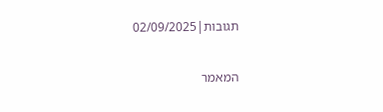תגובות|02/09/2025

המאמר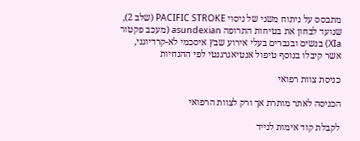מתבסס על ניתוח משני של ניסוי PACIFIC STROKE (שלב 2), שנועד לבחון את בטיחות התרופה asundexian (מעכב פקטור XIa) בנשים ובגברים בעלי אירוע שבץ איסכמי לא-קרדיוגני, אשר קיבלו בנוסף טיפול אנטיאגרגנטי לפי ההנחיות

כניסת צוות רפואי

הכניסה לאתר מותרת אך ורק לצוות הרפואי

לקבלת קוד אימות לנייד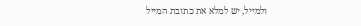ולמייל, יש למלא את כתובת המייל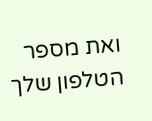ואת מספר הטלפון שלך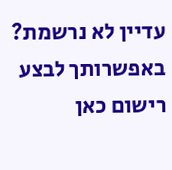עדיין לא נרשמת? באפשרותך לבצע רישום כאן